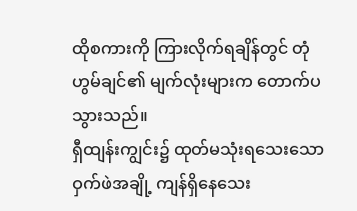ထိုစကားကို ကြားလိုက်ရချိန်တွင် တုံဟွမ်ချင်၏ မျက်လုံးများက တောက်ပသွားသည်။
ရှီထျန်းကျွင်း၌ ထုတ်မသုံးရသေးသော ဝှက်ဖဲအချို့ ကျန်ရှိနေသေး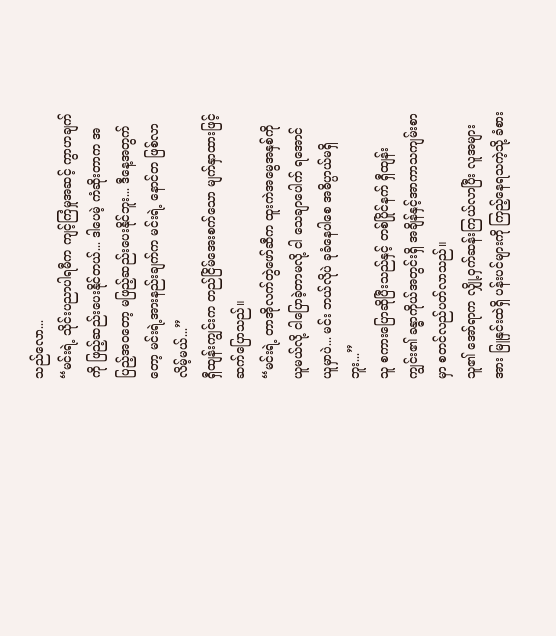သည်လော...
“မင်းရဲ့ သိုင်းပညာပါရမီက ကျင့်ကြံမှုအဆင့် ကွာဟချက်ကို ဖြည့်ဆည်းပေးနိုင်တယ်... ဒါပေမဲ့ ကံဆိုးတာက အပြည့်အဝတော့ မဖြည့်ဆည်းပေးနိုင်ဘူး... ဒီနေ့အတွက်တော့ မင်းရဲ့အားနည်းချက်က မင်းရဲ့ နောင်တ ဖြစ်လာလိမ့်မယ်...”
ရှီထျန်းကျွင်းက တည်ငြိမ်အေးစက်သော မျက်နှာထားဖြင့် ဆက်ပြောသည်။
“မင်းရဲ့ တာအိုလက်တွဲဖော်ဆီက ထူးကဲအမွေအနှစ်ကို ယူမယ်လို့ ငါပြောခဲ့တာမလို့ ငါ သေချာပေါက် ရအောင် ယူမှာပဲ... မင်း ဘယ်လိုပဲ ခုခံနေပါစေ အဓိပ္ပာယ်မရှိဘူး...”
သူ စကားပြောဆိုပြီးသည်နှင့် တစ်ပြိုင်နက် ရှီထျန်းကျွင်း၏ ခန္ဓာကိုယ်အတွင်းရှိ အချိန်နှင့်အာကာသကျမ်းစာမှာ စတင်လည်ပတ်လာသည်။
သူ၏ အော်ရာက လျှို့ဝှက်ဆန်းကြယ်လာပြီး လူအများအား မြူနှင်းထဲရှိ ပန်းပင်များကို ကြည့်နေရသကဲ့သို့ ခံစား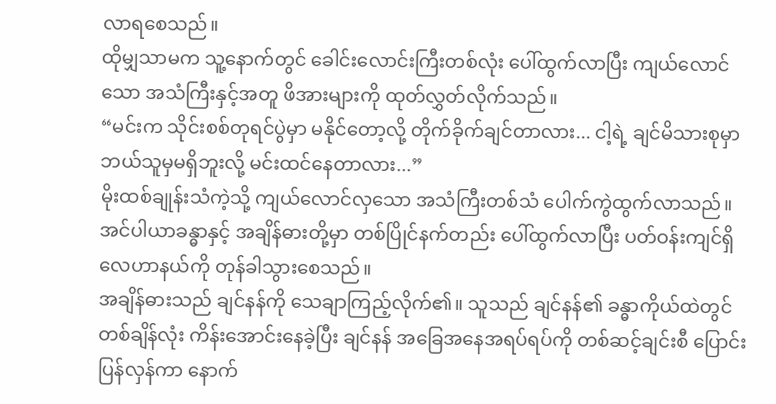လာရစေသည်။
ထိုမျှသာမက သူ့နောက်တွင် ခေါင်းလောင်းကြီးတစ်လုံး ပေါ်ထွက်လာပြီး ကျယ်လောင်သော အသံကြီးနှင့်အတူ ဖိအားများကို ထုတ်လွှတ်လိုက်သည်။
“မင်းက သိုင်းစစ်တုရင်ပွဲမှာ မနိုင်တော့လို့ တိုက်ခိုက်ချင်တာလား... ငါ့ရဲ့ ချင်မိသားစုမှာ ဘယ်သူမှမရှိဘူးလို့ မင်းထင်နေတာလား...”
မိုးထစ်ချုန်းသံကဲ့သို့ ကျယ်လောင်လှသော အသံကြီးတစ်သံ ပေါက်ကွဲထွက်လာသည်။ အင်ပါယာခန္ဓာနှင့် အချိန်ဓားတို့မှာ တစ်ပြိုင်နက်တည်း ပေါ်ထွက်လာပြီး ပတ်ဝန်းကျင်ရှိ လေဟာနယ်ကို တုန်ခါသွားစေသည်။
အချိန်ဓားသည် ချင်နန်ကို သေချာကြည့်လိုက်၏။ သူသည် ချင်နန်၏ ခန္ဓာကိုယ်ထဲတွင် တစ်ချိန်လုံး ကိန်းအောင်းနေခဲ့ပြီး ချင်နန် အခြေအနေအရပ်ရပ်ကို တစ်ဆင့်ချင်းစီ ပြောင်းပြန်လှန်ကာ နောက်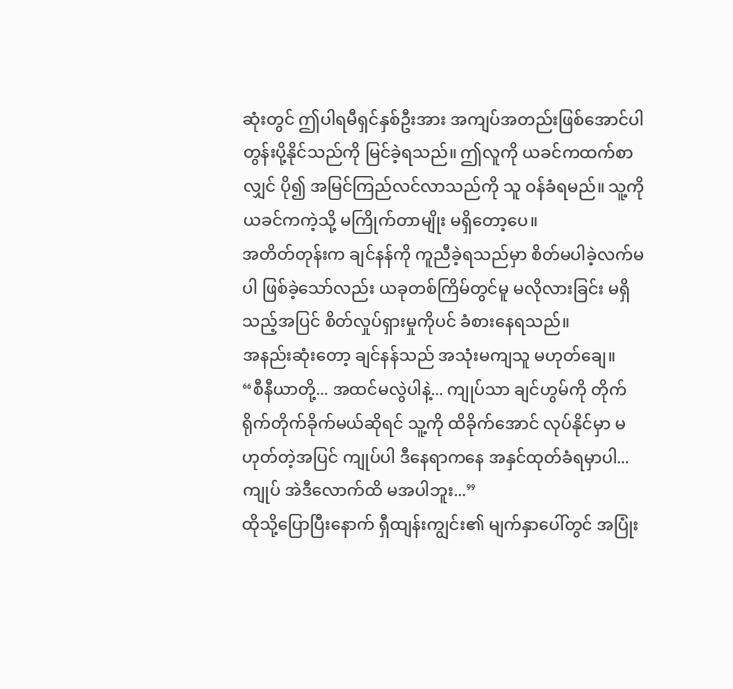ဆုံးတွင် ဤပါရမီရှင်နှစ်ဦးအား အကျပ်အတည်းဖြစ်အောင်ပါ တွန်းပို့နိုင်သည်ကို မြင်ခဲ့ရသည်။ ဤလူကို ယခင်ကထက်စာလျှင် ပို၍ အမြင်ကြည်လင်လာသည်ကို သူ ဝန်ခံရမည်။ သူ့ကို ယခင်ကကဲ့သို့ မကြိုက်တာမျိုး မရှိတော့ပေ။
အတိတ်တုန်းက ချင်နန်ကို ကူညီခဲ့ရသည်မှာ စိတ်မပါခဲ့လက်မပါ ဖြစ်ခဲ့သော်လည်း ယခုတစ်ကြိမ်တွင်မူ မလိုလားခြင်း မရှိသည့်အပြင် စိတ်လှုပ်ရှားမှုကိုပင် ခံစားနေရသည်။
အနည်းဆုံးတော့ ချင်နန်သည် အသုံးမကျသူ မဟုတ်ချေ။
“စီနီယာတို့... အထင်မလွဲပါနဲ့... ကျုပ်သာ ချင်ဟွမ်ကို တိုက်ရိုက်တိုက်ခိုက်မယ်ဆိုရင် သူ့ကို ထိခိုက်အောင် လုပ်နိုင်မှာ မဟုတ်တဲ့အပြင် ကျုပ်ပါ ဒီနေရာကနေ အနှင်ထုတ်ခံရမှာပါ... ကျုပ် အဲဒီလောက်ထိ မအပါဘူး...”
ထိုသို့ပြောပြီးနောက် ရှီထျန်းကျွင်း၏ မျက်နှာပေါ်တွင် အပြုံး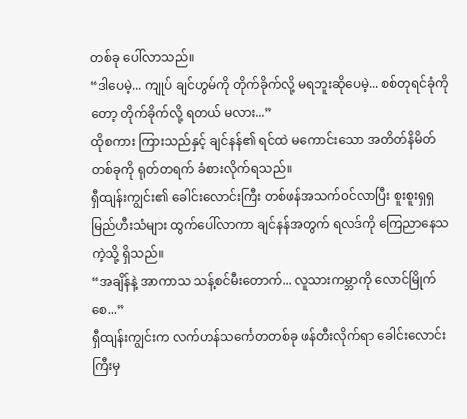တစ်ခု ပေါ်လာသည်။
“ဒါပေမဲ့... ကျုပ် ချင်ဟွမ်ကို တိုက်ခိုက်လို့ မရဘူးဆိုပေမဲ့... စစ်တုရင်ခုံကိုတော့ တိုက်ခိုက်လို့ ရတယ် မလား...”
ထိုစကား ကြားသည်နှင့် ချင်နန်၏ ရင်ထဲ မကောင်းသော အတိတ်နိမိတ်တစ်ခုကို ရုတ်တရက် ခံစားလိုက်ရသည်။
ရှီထျန်းကျွင်း၏ ခေါင်းလောင်းကြီး တစ်ဖန်အသက်၀င်လာပြီး စူးစူးရှရှ မြည်ဟီးသံများ ထွက်ပေါ်လာကာ ချင်နန်အတွက် ရလဒ်ကို ကြေညာနေသကဲ့သို့ ရှိသည်။
“အချိန်နဲ့ အာကာသ သန့်စင်မီးတောက်... လူသားကမ္ဘာကို လောင်မြိုက်စေ...”
ရှီထျန်းကျွင်းက လက်ဟန်သင်္ကေတတစ်ခု ဖန်တီးလိုက်ရာ ခေါင်းလောင်းကြီးမှ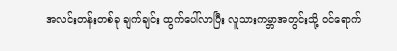အလင်းတန်းတစ်ခု ချက်ချင်း ထွက်ပေါ်လာပြီး လူသားကမ္ဘာအတွင်းသို့ ဝင်ရောက်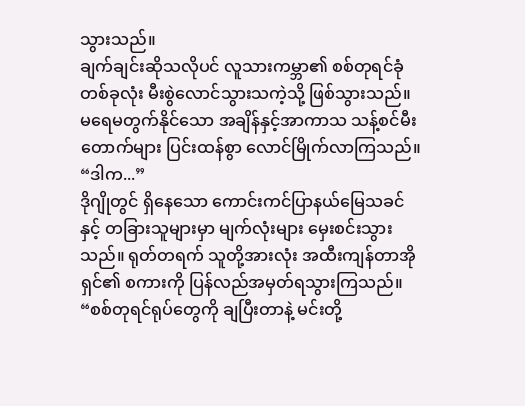သွားသည်။
ချက်ချင်းဆိုသလိုပင် လူသားကမ္ဘာ၏ စစ်တုရင်ခုံတစ်ခုလုံး မီးစွဲလောင်သွားသကဲ့သို့ ဖြစ်သွားသည်။ မရေမတွက်နိုင်သော အချိန်နှင့်အာကာသ သန့်စင်မီးတောက်များ ပြင်းထန်စွာ လောင်မြိုက်လာကြသည်။
“ဒါက...”
ဒိုဂျိုတွင် ရှိနေသော ကောင်းကင်ပြာနယ်မြေသခင်နှင့် တခြားသူများမှာ မျက်လုံးများ မှေးစင်းသွားသည်။ ရုတ်တရက် သူတို့အားလုံး အထီးကျန်တာအိုရှင်၏ စကားကို ပြန်လည်အမှတ်ရသွားကြသည်။
“စစ်တုရင်ရုပ်တွေကို ချပြီးတာနဲ့ မင်းတို့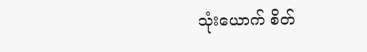သုံးယောက် စိတ်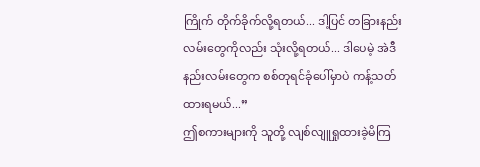ကြိုက် တိုက်ခိုက်လို့ရတယ်... ဒါ့ပြင် တခြားနည်းလမ်းတွေကိုလည်း သုံးလို့ရတယ်... ဒါပေမဲ့ အဲဒီနည်းလမ်းတွေက စစ်တုရင်ခုံပေါ်မှာပဲ ကန့်သတ်ထားရမယ်...”
ဤစကားများကို သူတို့ လျစ်လျူရှုထားခဲ့မိကြ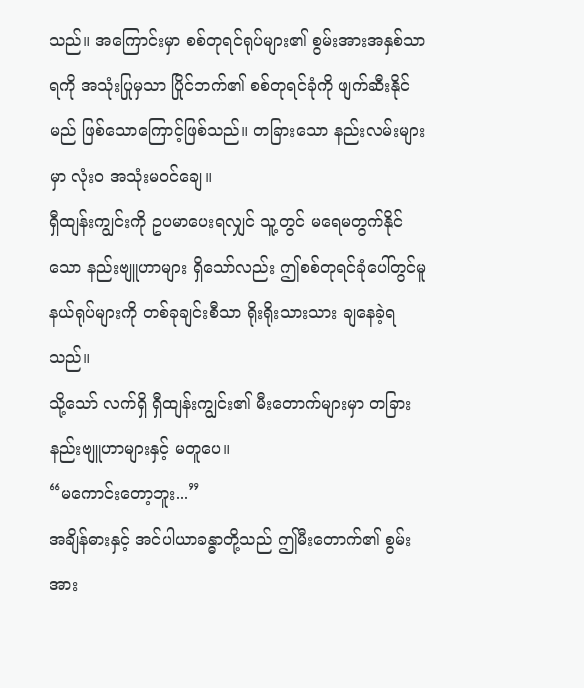သည်။ အကြောင်းမှာ စစ်တုရင်ရုပ်များ၏ စွမ်းအားအနှစ်သာရကို အသုံးပြုမှသာ ပြိုင်ဘက်၏ စစ်တုရင်ခုံကို ဖျက်ဆီးနိုင်မည် ဖြစ်သောကြောင့်ဖြစ်သည်။ တခြားသော နည်းလမ်းများမှာ လုံးဝ အသုံးမဝင်ချေ။
ရှီထျန်းကျွင်းကို ဥပမာပေးရလျှင် သူ့တွင် မရေမတွက်နိုင်သော နည်းဗျူဟာများ ရှိသော်လည်း ဤစစ်တုရင်ခုံပေါ်တွင်မူ နယ်ရုပ်များကို တစ်ခုချင်းစီသာ ရိုးရိုးသားသား ချနေခဲ့ရသည်။
သို့သော် လက်ရှိ ရှီထျန်းကျွင်း၏ မီးတောက်များမှာ တခြားနည်းဗျူဟာများနှင့် မတူပေ။
“မကောင်းတော့ဘူး...”
အချိန်ဓားနှင့် အင်ပါယာခန္ဓာတို့သည် ဤမီးတောက်၏ စွမ်းအား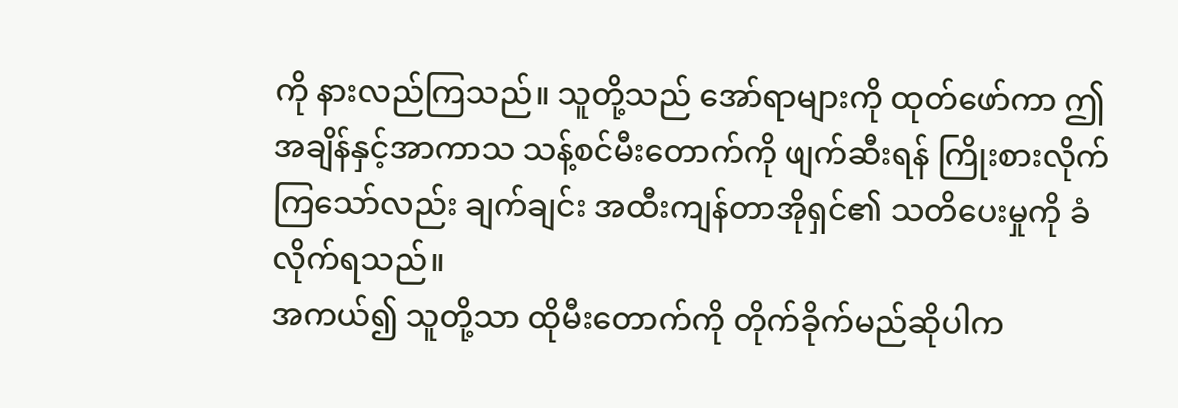ကို နားလည်ကြသည်။ သူတို့သည် အော်ရာများကို ထုတ်ဖော်ကာ ဤအချိန်နှင့်အာကာသ သန့်စင်မီးတောက်ကို ဖျက်ဆီးရန် ကြိုးစားလိုက်ကြသော်လည်း ချက်ချင်း အထီးကျန်တာအိုရှင်၏ သတိပေးမှုကို ခံလိုက်ရသည်။
အကယ်၍ သူတို့သာ ထိုမီးတောက်ကို တိုက်ခိုက်မည်ဆိုပါက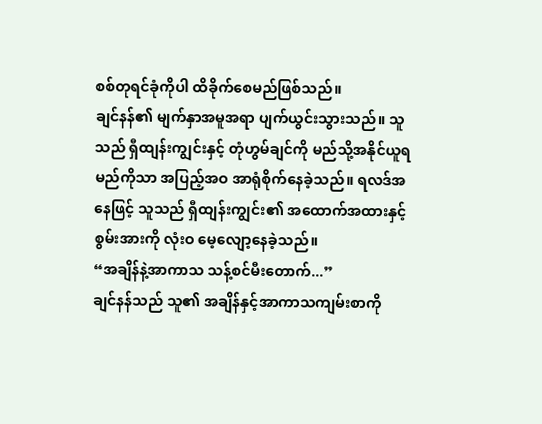စစ်တုရင်ခုံကိုပါ ထိခိုက်စေမည်ဖြစ်သည်။
ချင်နန်၏ မျက်နှာအမူအရာ ပျက်ယွင်းသွားသည်။ သူသည် ရှီထျန်းကျွင်းနှင့် တုံဟွမ်ချင်ကို မည်သို့အနိုင်ယူရမည်ကိုသာ အပြည့်အဝ အာရုံစိုက်နေခဲ့သည်။ ရလဒ်အနေဖြင့် သူသည် ရှီထျန်းကျွင်း၏ အထောက်အထားနှင့် စွမ်းအားကို လုံးဝ မေ့လျော့နေခဲ့သည်။
“အချိန်နဲ့အာကာသ သန့်စင်မီးတောက်...”
ချင်နန်သည် သူ၏ အချိန်နှင့်အာကာသကျမ်းစာကို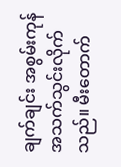ချက်ချင်း အစွမ်းကုန် အသက်သွင်းလိုက်သည်။ မီးတောက်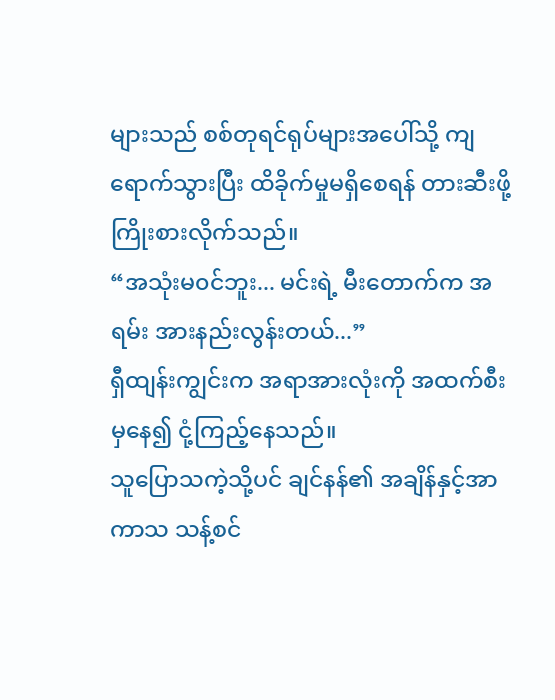များသည် စစ်တုရင်ရုပ်များအပေါ်သို့ ကျရောက်သွားပြီး ထိခိုက်မှုမရှိစေရန် တားဆီးဖို့ ကြိုးစားလိုက်သည်။
“အသုံးမ၀င်ဘူး... မင်းရဲ့ မီးတောက်က အရမ်း အားနည်းလွန်းတယ်...”
ရှီထျန်းကျွင်းက အရာအားလုံးကို အထက်စီးမှနေ၍ ငုံ့ကြည့်နေသည်။
သူပြောသကဲ့သို့ပင် ချင်နန်၏ အချိန်နှင့်အာကာသ သန့်စင်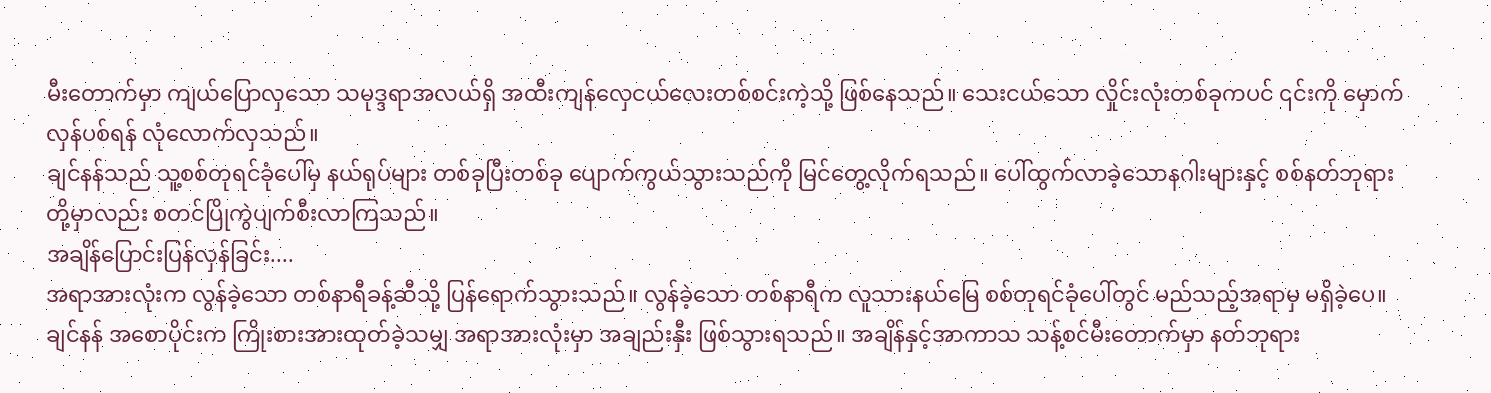မီးတောက်မှာ ကျယ်ပြောလှသော သမုဒ္ဒရာအလယ်ရှိ အထီးကျန်လှေငယ်လေးတစ်စင်းကဲ့သို့ ဖြစ်နေသည်။ သေးငယ်သော လှိုင်းလုံးတစ်ခုကပင် ၎င်းကို မှောက်လှန်ပစ်ရန် လုံလောက်လှသည်။
ချင်နန်သည် သူ့စစ်တုရင်ခုံပေါ်မှ နယ်ရုပ်များ တစ်ခုပြီးတစ်ခု ပျောက်ကွယ်သွားသည်ကို မြင်တွေ့လိုက်ရသည်။ ပေါ်ထွက်လာခဲ့သောနဂါးများနှင့် စစ်နတ်ဘုရားတို့မှာလည်း စတင်ပြိုကွဲပျက်စီးလာကြသည်။
အချိန်ပြောင်းပြန်လှန်ခြင်း....
အရာအားလုံးက လွန်ခဲ့သော တစ်နာရီခန့်ဆီသို့ ပြန်ရောက်သွားသည်။ လွန်ခဲ့သော တစ်နာရီက လူသားနယ်မြေ စစ်တုရင်ခုံပေါ်တွင် မည်သည့်အရာမှ မရှိခဲ့ပေ။ ချင်နန် အစောပိုင်းက ကြိုးစားအားထုတ်ခဲ့သမျှ အရာအားလုံးမှာ အချည်းနှီး ဖြစ်သွားရသည်။ အချိန်နှင့်အာကာသ သန့်စင်မီးတောက်မှာ နတ်ဘုရား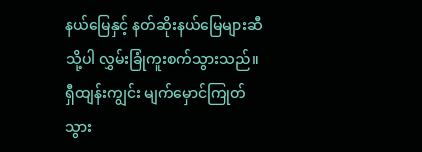နယ်မြေနှင့် နတ်ဆိုးနယ်မြေများဆီသို့ပါ လွှမ်းခြုံကူးစက်သွားသည်။
ရှီထျန်းကျွင်း မျက်မှောင်ကြုတ်သွား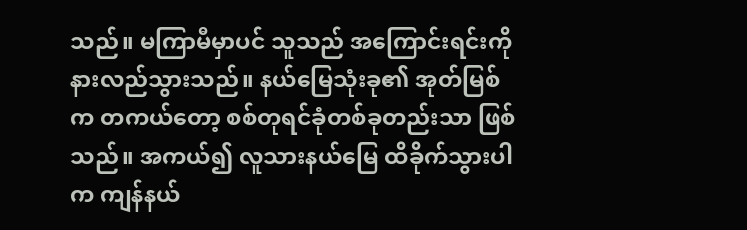သည်။ မကြာမီမှာပင် သူသည် အကြောင်းရင်းကို နားလည်သွားသည်။ နယ်မြေသုံးခု၏ အုတ်မြစ်က တကယ်တော့ စစ်တုရင်ခုံတစ်ခုတည်းသာ ဖြစ်သည်။ အကယ်၍ လူသားနယ်မြေ ထိခိုက်သွားပါက ကျန်နယ်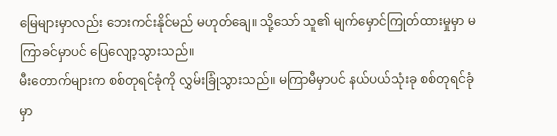မြေများမှာလည်း ဘေးကင်းနိုင်မည် မဟုတ်ချေ။ သို့သော် သူ၏ မျက်မှောင်ကြုတ်ထားမှုမှာ မကြာခင်မှာပင် ပြေလျော့သွားသည်။
မီးတောက်များက စစ်တုရင်ခုံကို လွှမ်းခြုံသွားသည်။ မကြာမီမှာပင် နယ်ပယ်သုံးခု စစ်တုရင်ခုံမှာ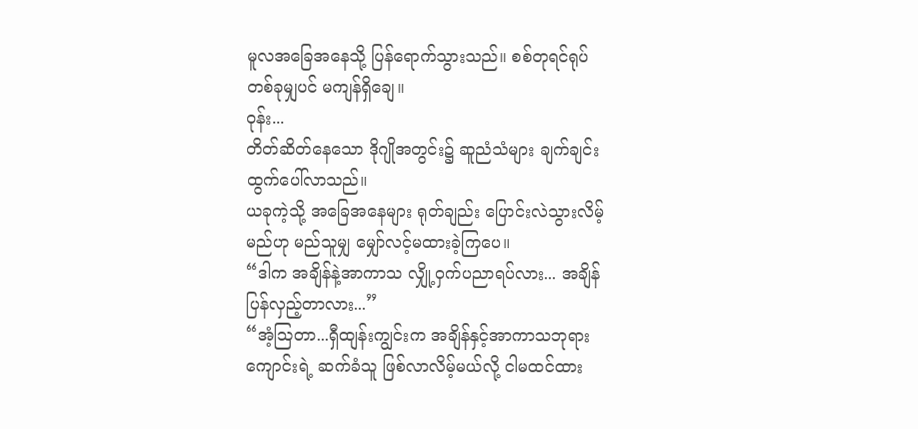မူလအခြေအနေသို့ ပြန်ရောက်သွားသည်။ စစ်တုရင်ရုပ် တစ်ခုမျှပင် မကျန်ရှိချေ။
ဝုန်း...
တိတ်ဆိတ်နေသော ဒိုဂျိုအတွင်း၌ ဆူညံသံများ ချက်ချင်း ထွက်ပေါ်လာသည်။
ယခုကဲ့သို့ အခြေအနေများ ရုတ်ချည်း ပြောင်းလဲသွားလိမ့်မည်ဟု မည်သူမျှ မျှော်လင့်မထားခဲ့ကြပေ။
“ဒါက အချိန်နဲ့အာကာသ လျှို့ဝှက်ပညာရပ်လား... အချိန်ပြန်လှည့်တာလား...”
“အံ့ဩတာ...ရှီထျန်းကျွင်းက အချိန်နှင့်အာကာသဘုရားကျောင်းရဲ့ ဆက်ခံသူ ဖြစ်လာလိမ့်မယ်လို့ ငါမထင်ထား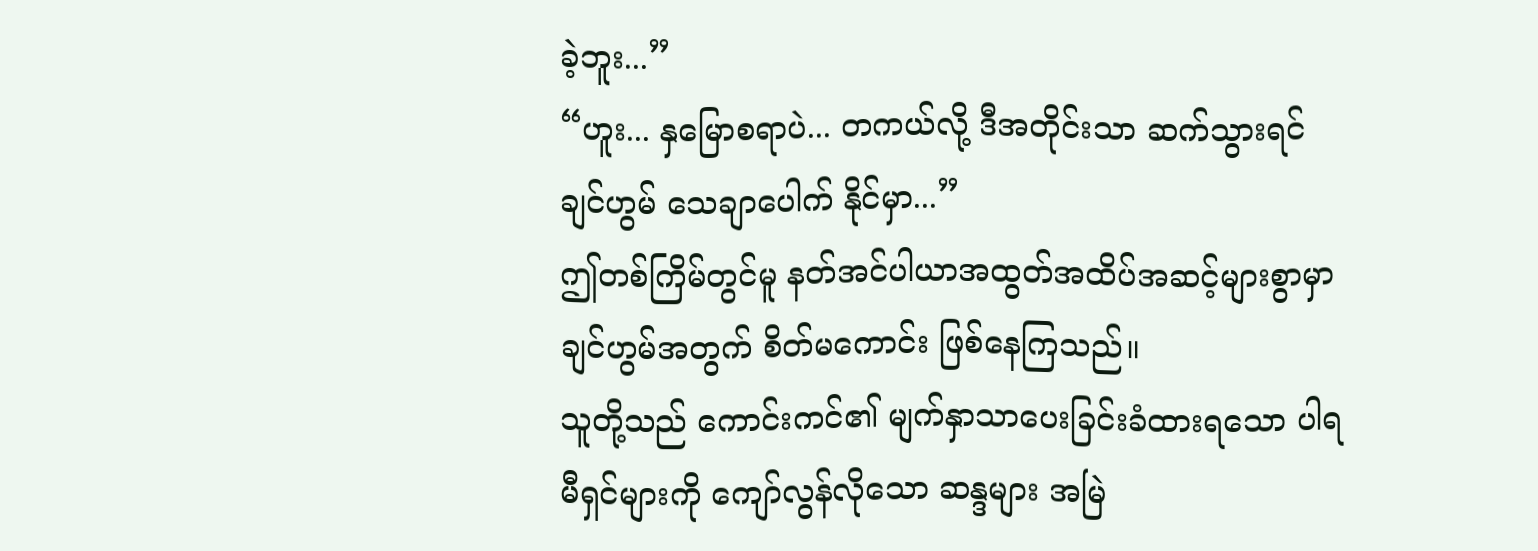ခဲ့ဘူး...”
“ဟူး... နှမြောစရာပဲ... တကယ်လို့ ဒီအတိုင်းသာ ဆက်သွားရင် ချင်ဟွမ် သေချာပေါက် နိုင်မှာ...”
ဤတစ်ကြိမ်တွင်မူ နတ်အင်ပါယာအထွတ်အထိပ်အဆင့်များစွာမှာ ချင်ဟွမ်အတွက် စိတ်မကောင်း ဖြစ်နေကြသည်။
သူတို့သည် ကောင်းကင်၏ မျက်နှာသာပေးခြင်းခံထားရသော ပါရမီရှင်များကို ကျော်လွန်လိုသော ဆန္ဒများ အမြဲ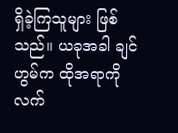ရှိခဲ့ကြသူများ ဖြစ်သည်။ ယခုအခါ ချင်ဟွမ်က ထိုအရာကို လက်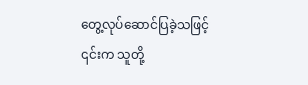တွေ့လုပ်ဆောင်ပြခဲ့သဖြင့် ၎င်းက သူတို့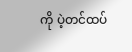ကို ပဲ့တင်ထပ်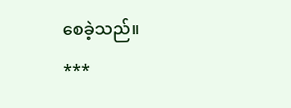စေခဲ့သည်။
***